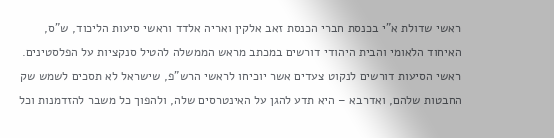ראשי שדולת א"י בכנסת חברי הכנסת זאב אלקין ואריה אלדד וראשי סיעות הליכוד, ש"ס, האיחוד הלאומי והבית היהודי דורשים במכתב מראש הממשלה להטיל סנקציות על הפלסטינים.
ראשי הסיעות דורשים לנקוט צעדים אשר יוכיחו לראשי הרש"פ, שישראל לא תסכים לשמש שק החבטות שלהם, ואדרבא – היא תדע להגן על האינטרסים שלה, ולהפוך כל משבר להזדמנות וכל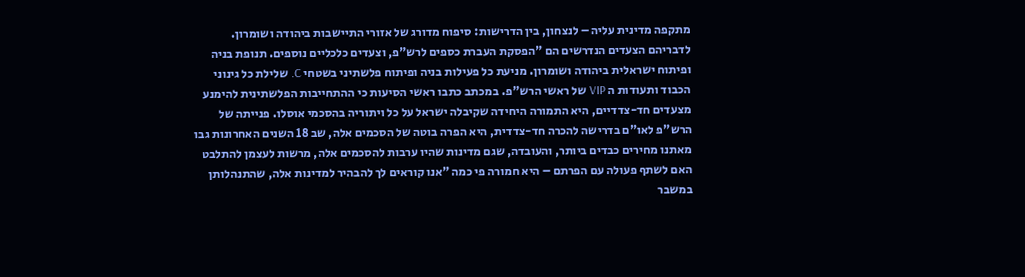מתקפה מדינית עליה – לנצחון, בין הדרישות: סיפוח מדורג של אזורי התיישבות ביהודה ושומרון.
לדבריהם הצעדים הנדרשים הם "הפסקת העברת כספים לרש"פ, וצעדים כלכליים נוספים. תנופת בניה ופיתוח ישראלית ביהודה ושומרון. מניעת כל פעילות בניה ופיתוח פלשתיני בשטחי C. שלילת כל גינוני הכבוד ותעודות ה VIP של ראשי הרש"פ. במכתב כתבו ראשי הסיעות כי ההתחייבות הפלשתינית להימנע מצעדים חד-צדדיים, היא התמורה היחידה שקיבלה ישראל על כל ויתוריה בהסכמי אוסלו. פנייתה של הרש"פ לאו"ם בדרישה להכרה חד-צדדית, היא הפרה בוטה של הסכמים אלה, שב 18 השנים האחרונות גבו מאתנו מחירים כבדים ביותר, והעובדה, שגם מדינות שהיו ערבות להסכמים אלה, מרשות לעצמן להתלבט האם לשתף פעולה עם הפרתם – היא חמורה פי כמה "אנו קוראים לך להבהיר למדינות אלה, שהתנהלותן במשבר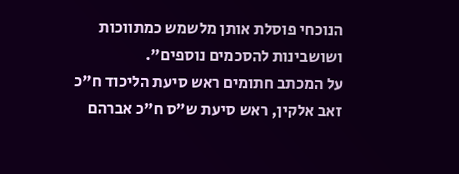הנוכחי פוסלת אותן מלשמש כמתווכות ושושבינות להסכמים נוספים".
על המכתב חתומים ראש סיעת הליכוד ח"כ זאב אלקין, ראש סיעת ש"ס ח"כ אברהם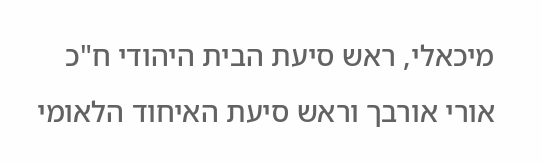מיכאלי, ראש סיעת הבית היהודי ח"כ אורי אורבך וראש סיעת האיחוד הלאומי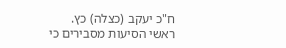ח"כ יעקב (כצלה) כץ.
ראשי הסיעות מסבירים כי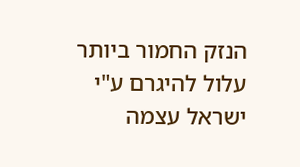הנזק החמור ביותר עלול להיגרם ע"י ישראל עצמה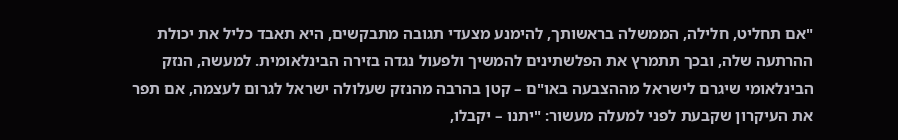"אם תחליט, חלילה, הממשלה בראשותך, להימנע מצעדי תגובה מתבקשים, היא תאבד כליל את יכולת ההרתעה שלה, ובכך תתמרץ את הפלשתינים להמשיך ולפעול נגדה בזירה הבינלאומית. למעשה, הנזק הבינלאומי שיגרם לישראל מההצבעה באו"ם – קטן בהרבה מהנזק שעלולה ישראל לגרום לעצמה, אם תפר את העיקרון שקבעת לפני למעלה מעשור: "יתנו – יקבלו,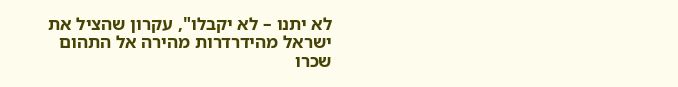לא יתנו – לא יקבלו", עקרון שהציל את ישראל מהידרדרות מהירה אל התהום שכרו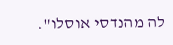לה מהנדסי אוסלו".